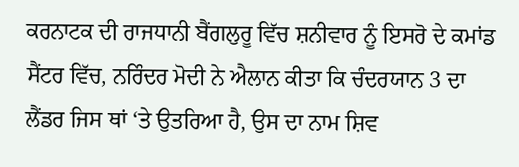ਕਰਨਾਟਕ ਦੀ ਰਾਜਧਾਨੀ ਬੈਂਗਲੁਰੂ ਵਿੱਚ ਸ਼ਨੀਵਾਰ ਨੂੰ ਇਸਰੋ ਦੇ ਕਮਾਂਡ ਸੈਂਟਰ ਵਿੱਚ, ਨਰਿੰਦਰ ਮੋਦੀ ਨੇ ਐਲਾਨ ਕੀਤਾ ਕਿ ਚੰਦਰਯਾਨ 3 ਦਾ ਲੈਂਡਰ ਜਿਸ ਥਾਂ ‘ਤੇ ਉਤਰਿਆ ਹੈ, ਉਸ ਦਾ ਨਾਮ ਸ਼ਿਵ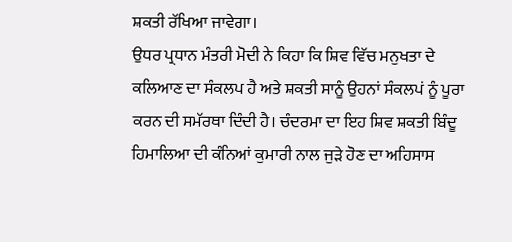ਸ਼ਕਤੀ ਰੱਖਿਆ ਜਾਵੇਗਾ।
ਉਧਰ ਪ੍ਰਧਾਨ ਮੰਤਰੀ ਮੋਦੀ ਨੇ ਕਿਹਾ ਕਿ ਸ਼ਿਵ ਵਿੱਚ ਮਨੁਖਤਾ ਦੇ ਕਲਿਆਣ ਦਾ ਸੰਕਲਪ ਹੈ ਅਤੇ ਸ਼ਕਤੀ ਸਾਨੂੰ ਉਹਨਾਂ ਸੰਕਲਪਂ ਨੂੰ ਪੂਰਾ ਕਰਨ ਦੀ ਸਮੱਰਥਾ ਦਿੰਦੀ ਹੈ। ਚੰਦਰਮਾ ਦਾ ਇਹ ਸ਼ਿਵ ਸ਼ਕਤੀ ਬਿੰਦੂ ਹਿਮਾਲਿਆ ਦੀ ਕੰਨਿਆਂ ਕੁਮਾਰੀ ਨਾਲ ਜੁੜੇ ਹੋਣ ਦਾ ਅਹਿਸਾਸ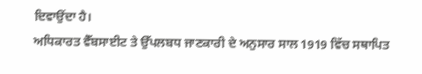ਦਿਵਾਉਂਦਾ ਹੈ।
ਅਧਿਕਾਰਤ ਵੈੱਬਸਾਈਟ ਤੇ ਉੱਪਲਬਧ ਜਾਣਕਾਰੀ ਦੇ ਅਨੁਸਾਰ ਸਾਲ 1919 ਵਿੱਚ ਸਥਾਪਿਤ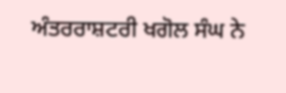ਅੰਤਰਰਾਸ਼ਟਰੀ ਖਗੋਲ ਸੰਘ ਨੇ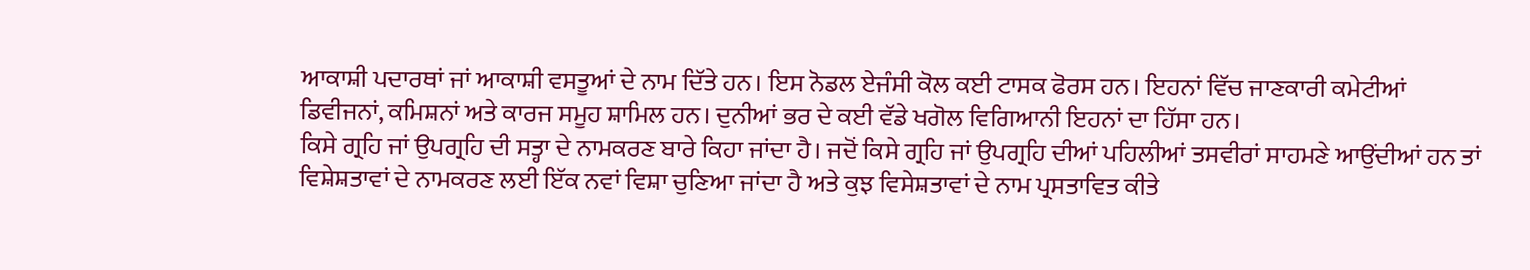ਆਕਾਸ਼ੀ ਪਦਾਰਥਾਂ ਜਾਂ ਆਕਾਸ਼ੀ ਵਸਤੂਆਂ ਦੇ ਨਾਮ ਦਿੱਤੇ ਹਨ। ਇਸ ਨੋਡਲ ਏਜੰਸੀ ਕੋਲ ਕਈ ਟਾਸਕ ਫੋਰਸ ਹਨ। ਇਹਨਾਂ ਵਿੱਚ ਜਾਣਕਾਰੀ ਕਮੇਟੀਆਂ ਡਿਵੀਜਨਾਂ, ਕਮਿਸ਼ਨਾਂ ਅਤੇ ਕਾਰਜ ਸਮੂਹ ਸ਼ਾਮਿਲ ਹਨ। ਦੁਨੀਆਂ ਭਰ ਦੇ ਕਈ ਵੱਡੇ ਖਗੋਲ ਵਿਗਿਆਨੀ ਇਹਨਾਂ ਦਾ ਹਿੱਸਾ ਹਨ।
ਕਿਸੇ ਗ੍ਰਹਿ ਜਾਂ ਉਪਗ੍ਰਹਿ ਦੀ ਸਤ੍ਹਾ ਦੇ ਨਾਮਕਰਣ ਬਾਰੇ ਕਿਹਾ ਜਾਂਦਾ ਹੈ। ਜਦੋਂ ਕਿਸੇ ਗ੍ਰਹਿ ਜਾਂ ਉਪਗ੍ਰਹਿ ਦੀਆਂ ਪਹਿਲੀਆਂ ਤਸਵੀਰਾਂ ਸਾਹਮਣੇ ਆਉਂਦੀਆਂ ਹਨ ਤਾਂ ਵਿਸ਼ੇਸ਼ਤਾਵਾਂ ਦੇ ਨਾਮਕਰਣ ਲਈ ਇੱਕ ਨਵਾਂ ਵਿਸ਼ਾ ਚੁਣਿਆ ਜਾਂਦਾ ਹੈ ਅਤੇ ਕੁਝ ਵਿਸੇਸ਼ਤਾਵਾਂ ਦੇ ਨਾਮ ਪ੍ਰਸਤਾਵਿਤ ਕੀਤੇ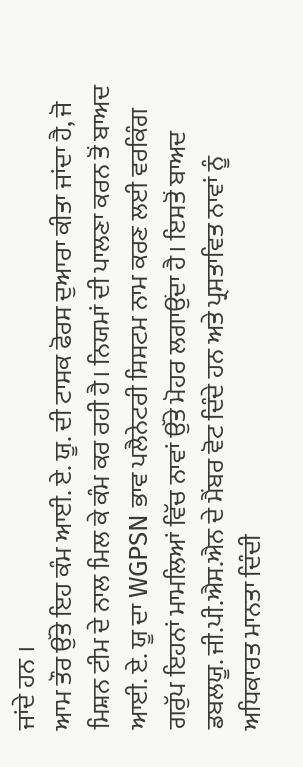ਜਾਂਦੇ ਹਨ ।
ਆਮ ਤੌਰ ਉੱਤੇ ਇਹ ਕੰਮ ਆਈ. ਏ. ਯੂ. ਦੀ ਟਾਸਕ ਫੋਰਸ ਦੁਆਰਾ ਕੀਤਾ ਜਾਂਦਾ ਹੈ, ਜੋ ਮਿਸ਼ਨ ਟੀਮ ਦੇ ਨਾਲ ਮਿਲ ਕੇ ਕੰਮ ਕਰ ਰਹੀ ਹੈ। ਨਿਯਮਾਂ ਦੀ ਪਾਲਣਾ ਕਰਨ ਤੋਂ ਬਾਅਦ ਆਈ. ਏ. ਯੂ ਦਾ WGPSN ਭਾਵ ਪਲੈਨੇਟਰੀ ਸਿਸਟਮ ਨਾਮ ਕਰਣ ਲਈ ਵਰਕਿੰਗ ਗਰੁੱਪ ਇਹਨਾਂ ਮਾਮਲਿਆਂ ਵਿੱਚ ਨਾਵਾਂ ਉੱਤੇ ਮੋਹਰ ਲਗਾਉਂਦਾ ਹੈ। ਇਸਤੋਂ ਬਾਅਦ ਡਬਲਯੂ. ਜੀ.ਪੀ.ਐਸ.ਐਨ ਦੇ ਮੈਂਬਰ ਵੋਟ ਦਿੰਦੇ ਹਨ ਅਤੇ ਪ੍ਰਸਤਾਵਿਤ ਨਾਵਾਂ ਨੂੰ ਅਧਿਕਾਰਤ ਮਾਨਤਾ ਦਿੰਦੀ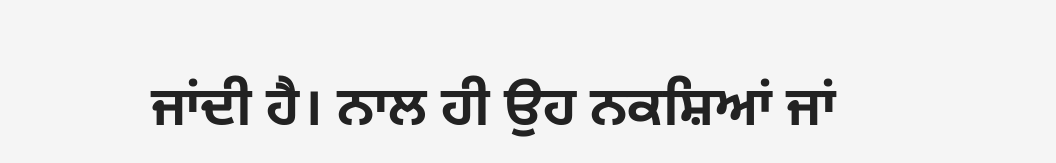ਜਾਂਦੀ ਹੈ। ਨਾਲ ਹੀ ਉਹ ਨਕਸ਼ਿਆਂ ਜਾਂ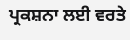ਪ੍ਰਕਸ਼ਨਾ ਲਈ ਵਰਤੇ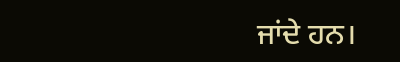ਜਾਂਦੇ ਹਨ।